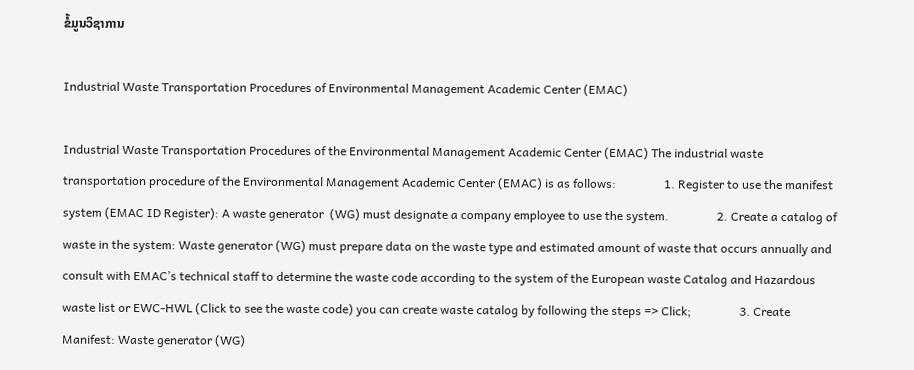ຂໍ້ມູນວິຊາການ

Industrial Waste Transportation Procedures of Environmental Management Academic Center (EMAC)

Industrial Waste Transportation Procedures of the Environmental Management Academic Center (EMAC) The industrial waste transportation procedure of the Environmental Management Academic Center (EMAC) is as follows:                1. Register to use the manifest system (EMAC ID Register): A waste generator  (WG) must designate a company employee to use the system.                2. Create a catalog of waste in the system: Waste generator (WG) must prepare data on the waste type and estimated amount of waste that occurs annually and consult with EMAC’s technical staff to determine the waste code according to the system of the European waste Catalog and Hazardous waste list or EWC-HWL (Click to see the waste code) you can create waste catalog by following the steps => Click;                3. Create Manifest: Waste generator (WG)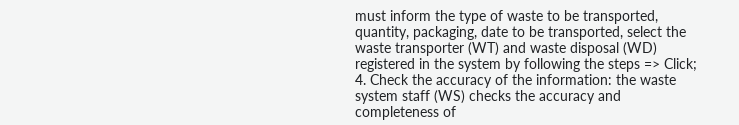must inform the type of waste to be transported, quantity, packaging, date to be transported, select the waste transporter (WT) and waste disposal (WD) registered in the system by following the steps => Click;                 4. Check the accuracy of the information: the waste system staff (WS) checks the accuracy and completeness of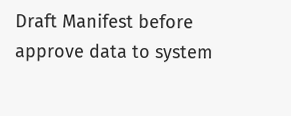Draft Manifest before approve data to system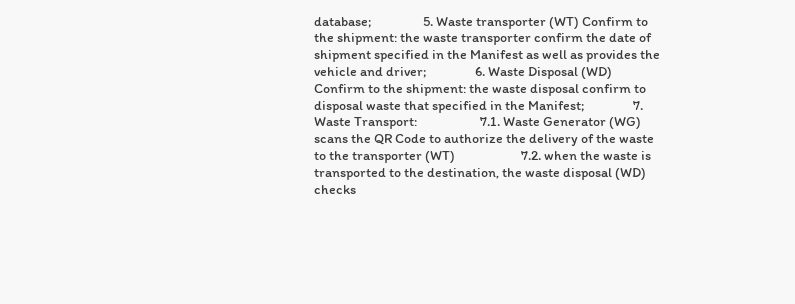database;                 5. Waste transporter (WT) Confirm to the shipment: the waste transporter confirm the date of shipment specified in the Manifest as well as provides the vehicle and driver;                6. Waste Disposal (WD) Confirm to the shipment: the waste disposal confirm to disposal waste that specified in the Manifest;                7.  Waste Transport:                     7.1. Waste Generator (WG) scans the QR Code to authorize the delivery of the waste to the transporter (WT)                      7.2. when the waste is transported to the destination, the waste disposal (WD) checks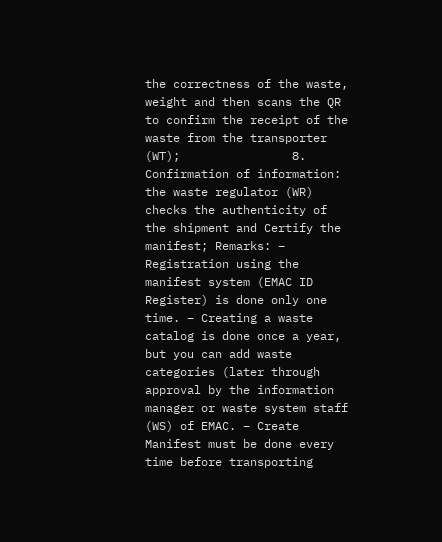the correctness of the waste, weight and then scans the QR to confirm the receipt of the waste from the transporter (WT);                8. Confirmation of information: the waste regulator (WR) checks the authenticity of the shipment and Certify the manifest; Remarks: – Registration using the manifest system (EMAC ID Register) is done only one time. – Creating a waste catalog is done once a year, but you can add waste categories (later through approval by the information manager or waste system staff (WS) of EMAC. – Create Manifest must be done every time before transporting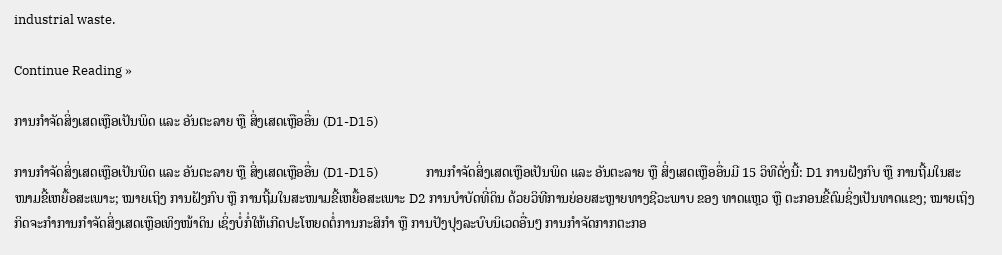industrial waste.

Continue Reading »

ການກຳຈັດສິ່ງເສດເຫຼືອເປັນພິດ ແລະ ອັນຕະລາຍ ຫຼື ສິ່ງເສດເຫຼືອອື່ນ (D1-D15)

ການກຳຈັດສິ່ງເສດເຫຼືອເປັນພິດ ແລະ ອັນຕະລາຍ ຫຼື ສິ່ງເສດເຫຼືອອື່ນ (D1-D15)                ການກຳຈັດສິ່ງເສດເຫຼືອເປັນພິດ ແລະ ອັນຕະລາຍ ຫຼື ສິ່ງເສດເຫຼືອອື່ນມີ 15 ວິທີດັ່ງນີ້: D1 ການຝັງກົບ ຫຼື ການຖີ້ມໃນສະໜາມຂີ້ເຫຍື້ອສະເພາະ; ໝາຍເຖິງ ການຝັງກົບ ຫຼື ການຖີ້ມໃນສະໜາມຂີ້ເຫຍື້ອສະເພາະ D2 ການບຳບັດທີ່ດິນ ດ້ວຍວິທີການຍ່ອຍສະຫຼາຍທາງຊີວະພາບ ຂອງ ທາດແຫຼວ ຫຼື ຕະກອນຂີ້ຕົມຊິ່ງເປັນທາດແຂງ; ໝາຍເຖິງກິດຈະກຳການກຳຈັດສິ່ງເສດເຫຼືອເທິງໜ້າດິນ ເຊິ່ງບໍ່ກໍ່ໃຫ້ເກີດປະໂຫຍດຕໍ່ການກະສິກຳ ຫຼື ການປັງປຸງລະບົບນິເວດອື່ນໆ ການກຳຈັດກາກຕະກອ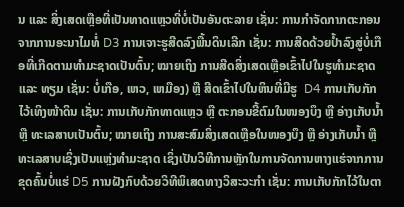ນ ແລະ ສິ່ງເສດເຫຼືອທີ່ເປັນທາດແຫຼວທີ່ບໍ່ເປັນອັນຕະລາຍ ເຊັ່ນ: ການກຳຈັດກາກຕະກອນຈາກການອະນາໄມທໍ່ D3 ການເຈາະຮູສີດລົງພື້ນດິນເລີກ ເຊັ່ນ: ການສີດດ້ວຍປ້ຳລົງສູ່ບໍ່ເກືອທີ່ເກີດຕາມທຳມະຊາດເປັນຕົ້ນ; ໝາຍເຖິງ ການສີດສິ່ງເສດເຫຼືອເຂົ້າໄປໃນຮູທຳມະຊາດ ແລະ ທຽມ ເຊັ່ນ: ບໍ່ເກືອ, ເຫວ, ເຫມືອງ) ຫຼື ສີດເຂົ້າໄປໃນຫິນທີ່ມີຮູ  D4 ການເກັບກັກໄວ້ເທິງໜ້າດິນ ເຊັ່ນ: ການເກັບກັກທາດແຫຼວ ຫຼື ຕະກອນຂີ້ຕົມໃນໜອງບຶງ ຫຼື ອ່າງເກັບນ້ຳ ຫຼື ທະເລສາບເປັນຕົ້ນ; ໝາຍເຖິງ ການສະສົມສິ່ງເສດເຫຼືອໃນໜອງບຶງ ຫຼື ອ່າງເກັບນ້ຳ ຫຼື ທະເລສາບເຊິ່ງເປັນແຫຼ່ງທຳມະຊາດ ເຊິ່ງເປັນວິທີການຫຼັກໃນການຈັດການຫາງແຮ່ຈາກການຂຸດຄົ້ນບໍ່ແຮ່ D5 ການຝັງກົບດ້ວຍວິທີພິເສດທາງວິສະວະກຳ ເຊັ່ນ: ການເກັບກັກໄວ້ໃນຕາ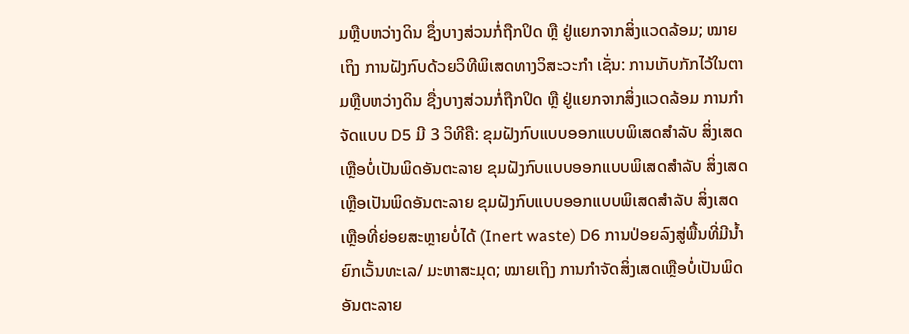ມຫຼືບຫວ່າງດິນ ຊຶ່ງບາງສ່ວນກໍ່ຖືກປິດ ຫຼື ຢູ່ແຍກຈາກສິ່ງແວດລ້ອມ; ໝາຍເຖິງ ການຝັງກົບດ້ວຍວິທີພິເສດທາງວິສະວະກຳ ເຊັ່ນ: ການເກັບກັກໄວ້ໃນຕາມຫຼືບຫວ່າງດິນ ຊື່ງບາງສ່ວນກໍ່ຖືກປິດ ຫຼື ຢູ່ແຍກຈາກສິ່ງແວດລ້ອມ ການກຳຈັດແບບ D5 ມີ 3 ວິທີຄື: ຂຸມຝັງກົບແບບອອກແບບພິເສດສຳລັບ ສິ່ງເສດເຫຼືອບໍ່ເປັນພິດອັນຕະລາຍ ຂຸມຝັງກົບແບບອອກແບບພິເສດສຳລັບ ສິ່ງເສດເຫຼືອເປັນພິດອັນຕະລາຍ ຂຸມຝັງກົບແບບອອກແບບພິເສດສຳລັບ ສິ່ງເສດເຫຼືອທີ່ຍ່ອຍສະຫຼາຍບໍ່ໄດ້ (Inert waste) D6 ການປ່ອຍລົງສູ່ພື້ນທີ່ມີນ້ຳ ຍົກເວັ້ນທະເລ/ ມະຫາສະມຸດ; ໝາຍເຖິງ ການກຳຈັດສິ່ງເສດເຫຼືອບໍ່ເປັນພິດອັນຕະລາຍ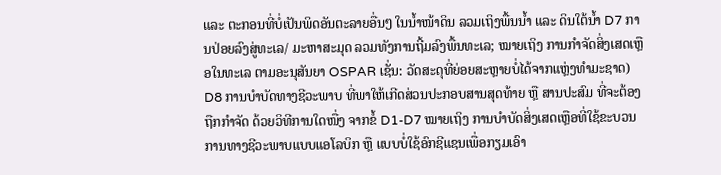ແລະ ຕະກອນທີ່ບໍ່ເປັນພິດອັນຕະລາຍອື່ນໆ ໃນນ້ຳໜ້າດິນ ລວມເຖິງພື້ນນ້ຳ ແລະ ດິນໃຕ້ນ້ຳ D7 ການປ່ອຍລົງສູ່ທະເລ/ ມະຫາສະມຸດ ລວມທັງການຖີ້ມລົງພື້ນທະເລ; ໝາຍເຖິງ ການກຳຈັດສິ່ງເສດເຫຼືອໃນທະເລ ຕາມອະນຸສັນຍາ OSPAR ເຊັ່ນ: ວັດສະດຸທີ່ຍ່ອຍສະຫຼາຍບໍ່ໄດ້ຈາກແຫຼ່ງທຳມະຊາດ) D8 ການບຳບັດທາງຊີວະພາບ ທີ່ພາໃຫ້ເກີດສ່ວນປະກອບສານສຸດທ້າຍ ຫຼື ສານປະສົມ ທີ່ຈະຕ້ອງຖືກກຳຈັດ ດ້ວຍວິທີການໃດໜື່ງ ຈາກຂໍ້ D1-D7 ໝາຍເຖິງ ການບຳບັດສິ່ງເສດເຫຼືອທີ່ໃຊ້ຂະບວນການທາງຊີວະພາບແບບແອໂລບິກ ຫຼື ແບບບໍ່ໃຊ້ອົກຊີແຊນເພື່ອກຽມເອົາ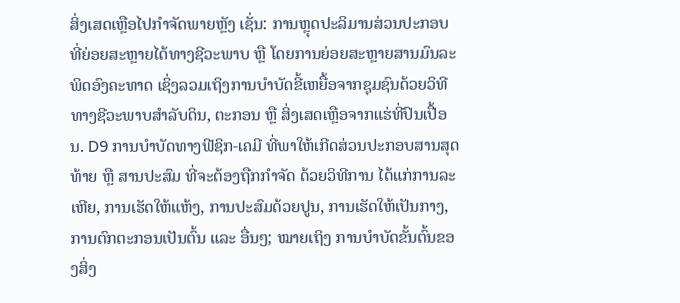ສິ່ງເສດເຫຼືອໄປກຳຈັດພາຍຫຼັງ ເຊັ່ນ: ການຫຼຸດປະລິມານສ່ວນປະກອບທີ່ຍ່ອຍສະຫຼາຍໄດ້ທາງຊີວະພາບ ຫຼື ໂດຍການຍ່ອຍສະຫຼາຍສານມົນລະພິດອົງຄະທາດ ເຊິ່ງລວມເຖິງການບຳບັດຂີ້ເຫຍື້ອຈາກຊຸມຊົນດ້ວຍວິທີທາງຊີວະພາບສຳລັບດິນ, ຕະກອນ ຫຼື ສິ່ງເສດເຫຼືອຈາກແຮ່ທີ່ປົນເປື້ອນ. D9 ການບຳບັດທາງຟີຊິກ-ເຄມີ ທີ່ພາໃຫ້ເກີດສ່ວນປະກອບສານສຸດທ້າຍ ຫຼື ສານປະສົມ ທີ່ຈະຕ້ອງຖືກກຳຈັດ ດ້ວຍວິທີການ ໄດ້ແກ່ການລະເຫີຍ, ການເຮັດໃຫ້ແຫ້ງ, ການປະສົມດ້ວຍປູນ, ການເຮັດໃຫ້ເປັນກາງ, ການຕົກຕະກອນເປັນຕົ້ນ ແລະ ອື່ນໆ; ໝາຍເຖິງ ການບຳບັດຂັ້ນຕົ້ນຂອງສິ່ງ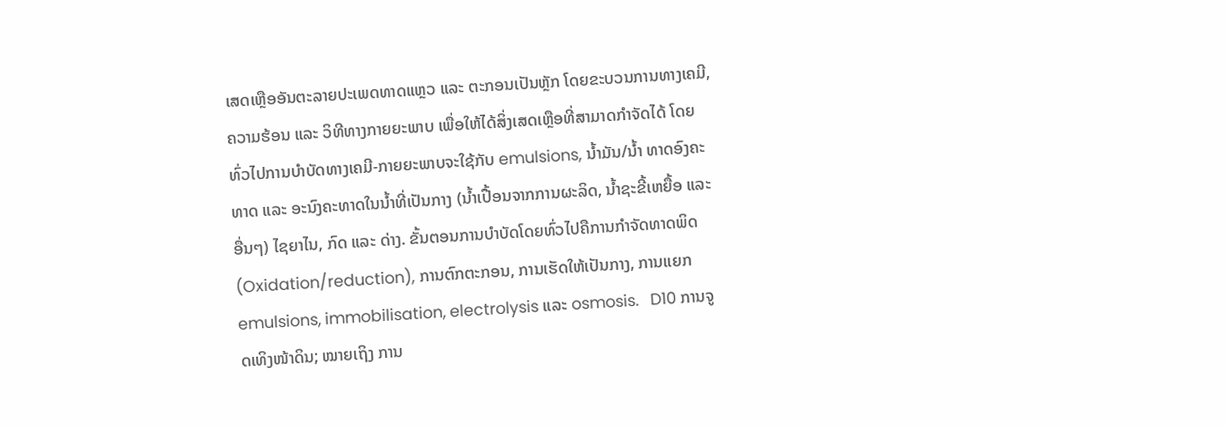ເສດເຫຼືອອັນຕະລາຍປະເພດທາດແຫຼວ ແລະ ຕະກອນເປັນຫຼັກ ໂດຍຂະບວນການທາງເຄມີ, ຄວາມຮ້ອນ ແລະ ວິທີທາງກາຍຍະພາບ ເພື່ອໃຫ້ໄດ້ສິ່ງເສດເຫຼືອທີ່ສາມາດກຳຈັດໄດ້ ໂດຍທົ່ວໄປການບຳບັດທາງເຄມີ-ກາຍຍະພາບຈະໃຊ້ກັບ emulsions, ນ້ຳມັນ/ນ້ຳ ທາດອົງຄະທາດ ແລະ ອະນົງຄະທາດໃນນ້ຳທີ່ເປັນກາງ (ນ້ຳເປື້ອນຈາກການຜະລິດ, ນ້ຳຊະຂີ້ເຫຍື້ອ ແລະ ອື່ນໆ) ໄຊຍາໄນ, ກົດ ແລະ ດ່າງ. ຂັ້ນຕອນການບຳບັດໂດຍທົ່ວໄປຄືການກຳຈັດທາດພິດ (Oxidation/reduction), ການຕົກຕະກອນ, ການເຮັດໃຫ້ເປັນກາງ, ການແຍກ emulsions, immobilisation, electrolysis ແລະ osmosis.   D10 ການຈູດເທິງໜ້າດິນ; ໝາຍເຖິງ ການ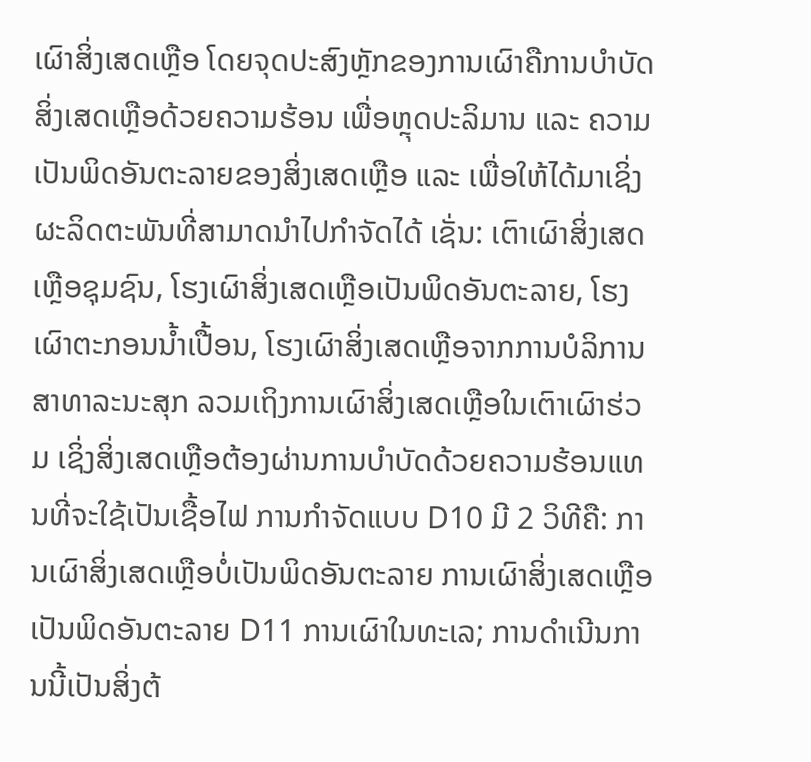ເຜົາສິ່ງເສດເຫຼືອ ໂດຍຈຸດປະສົງຫຼັກຂອງການເຜົາຄືການບຳບັດສິ່ງເສດເຫຼືອດ້ວຍຄວາມຮ້ອນ ເພື່ອຫຼຸດປະລິມານ ແລະ ຄວາມເປັນພິດອັນຕະລາຍຂອງສິ່ງເສດເຫຼືອ ແລະ ເພື່ອໃຫ້ໄດ້ມາເຊິ່ງຜະລິດຕະພັນທີ່ສາມາດນຳໄປກຳຈັດໄດ້ ເຊັ່ນ: ເຕົາເຜົາສິ່ງເສດເຫຼືອຊຸມຊົນ, ໂຮງເຜົາສິ່ງເສດເຫຼືອເປັນພິດອັນຕະລາຍ, ໂຮງເຜົາຕະກອນນ້ຳເປື້ອນ, ໂຮງເຜົາສິ່ງເສດເຫຼືອຈາກການບໍລິການສາທາລະນະສຸກ ລວມເຖິງການເຜົາສິ່ງເສດເຫຼືອໃນເຕົາເຜົາຮ່ວມ ເຊິ່ງສິ່ງເສດເຫຼືອຕ້ອງຜ່ານການບຳບັດດ້ວຍຄວາມຮ້ອນແທນທີ່ຈະໃຊ້ເປັນເຊື້ອໄຟ ການກຳຈັດແບບ D10 ມີ 2 ວິທີຄື: ການເຜົາສິ່ງເສດເຫຼືອບໍ່ເປັນພິດອັນຕະລາຍ ການເຜົາສິ່ງເສດເຫຼືອເປັນພິດອັນຕະລາຍ D11 ການເຜົາໃນທະເລ; ການດຳເນີນການນີ້ເປັນສິ່ງຕ້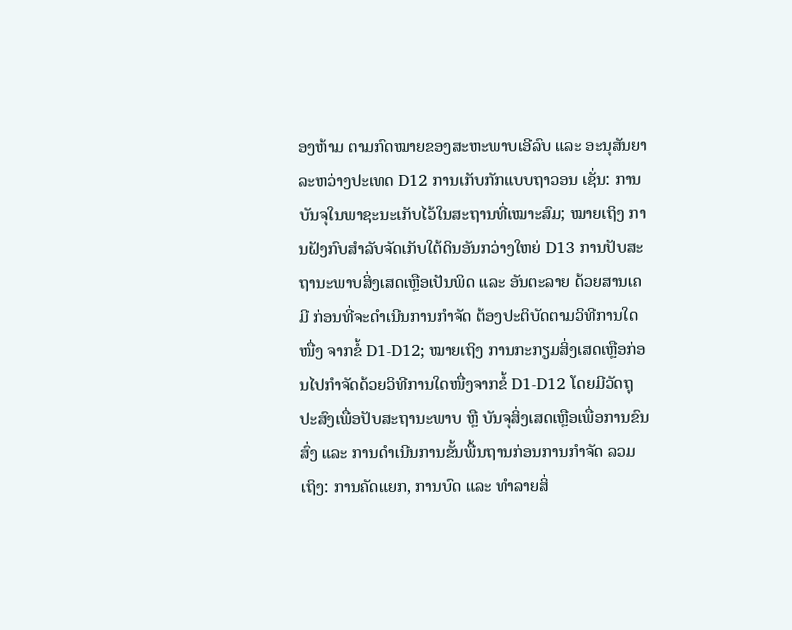ອງຫ້າມ ຕາມກົດໝາຍຂອງສະຫະພາບເອີລົບ ແລະ ອະນຸສັນຍາລະຫວ່າງປະເທດ D12 ການເກັບກັກແບບຖາວອນ ເຊັ່ນ: ການບັນຈຸໃນພາຊະນະເກັບໄວ້ໃນສະຖານທີ່ເໝາະສົມ; ໝາຍເຖິງ ການຝັງກົບສຳລັບຈັດເກັບໃຕ້ດິນອັນກວ່າງໃຫຍ່ D13 ການປັບສະຖານະພາບສິ່ງເສດເຫຼືອເປັນພິດ ແລະ ອັນຕະລາຍ ດ້ວຍສານເຄມີ ກ່ອນທີ່ຈະດຳເນີນການກຳຈັດ ຕ້ອງປະຕິບັດຕາມວິທີການໃດໜື່ງ ຈາກຂໍ້ D1-D12; ໝາຍເຖິງ ການກະກຽມສິ່ງເສດເຫຼືອກ່ອນໄປກຳຈັດດ້ວຍວິທີການໃດໜື່ງຈາກຂໍ້ D1-D12 ໂດຍມີວັດຖຸປະສົງເພື່ອປັບສະຖານະພາບ ຫຼື ບັນຈຸສິ່ງເສດເຫຼືອເພື່ອການຂົນສົ່ງ ແລະ ການດຳເນີນການຂັ້ນພື້ນຖານກ່ອນການກຳຈັດ ລວມເຖິງ: ການຄັດແຍກ, ການບົດ ແລະ ທຳລາຍສິ່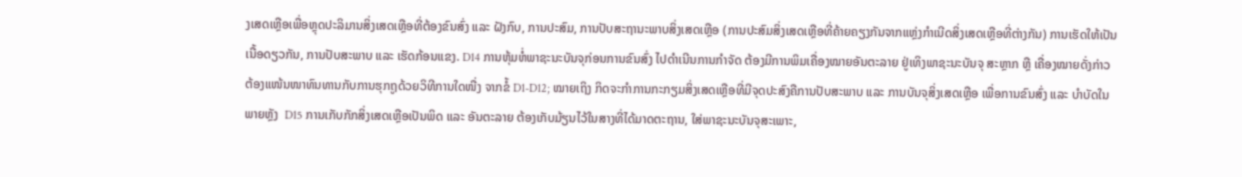ງເສດເຫຼືອເພື່ອຫຼຸດປະລິມານສິ່ງເສດເຫຼືອທີ່ຕ້ອງຂົນສົ່ງ ແລະ ຝັງກົບ, ການປະສົມ, ການປັບສະຖານະພາບສິ່ງເສດເຫຼືອ (ການປະສົມສິ່ງເສດເຫຼືອທີ່ຄ້າຍຄຽງກັນຈາກແຫຼ່ງກຳເນີດສິ່ງເສດເຫຼືອທີ່ຕ່າງກັນ) ການເຮັດໃຫ້ເປັນເນື້ອດຽວກັນ, ການປັບສະພາບ ແລະ ເຮັດກ້ອນແຂງ. D14 ການຫຸ້ມຫໍ່ພາຊະນະບັນຈຸກ່ອນການຂົນສົ່ງ ໄປດຳເນີນການກຳຈັດ ຕ້ອງມີການພິມເຄື່ອງໝາຍອັນຕະລາຍ ຢູ່ເທິງພາຊະນະບັນຈຸ ສະຫຼາກ ຫຼື ເຄື່ອງໝາຍດັ່ງກ່າວ ຕ້ອງແໜ້ນໜາທົນທານກັບການຮຸກຖູດ້ວຍວິທີການໃດໜື່ງ ຈາກຂໍ້ D1-D12; ໝາຍເຖິງ ກິດຈະກຳການກະກຽມສິ່ງເສດເຫຼືອທີ່ມີຈຸດປະສົງຄືການປັບສະພາບ ແລະ ການບັນຈຸສິ່ງເສດເຫຼືອ ເພື່ອການຂົນສົ່ງ ແລະ ບຳບັດໃນພາຍຫຼັງ  D15 ການເກັບກັກສິ່ງເສດເຫຼືອເປັນພິດ ແລະ ອັນຕະລາຍ ຕ້ອງເກັບມ້ຽນໄວ້ໃນສາງທີ່ໄດ້ມາດຕະຖານ, ໃສ່ພາຊະນະບັນຈຸສະເພາະ,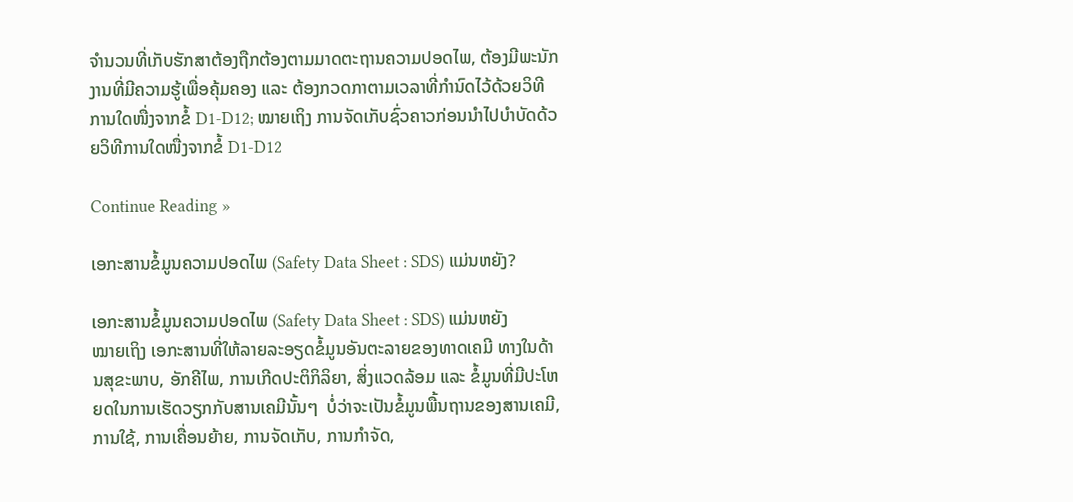ຈຳນວນທີ່ເກັບຮັກສາຕ້ອງຖືກຕ້ອງຕາມມາດຕະຖານຄວາມປອດໄພ, ຕ້ອງມີພະນັກງານທີ່ມີຄວາມຮູ້ເພື່ອຄຸ້ມຄອງ ແລະ ຕ້ອງກວດກາຕາມເວລາທີ່ກຳນົດໄວ້ດ້ວຍວິທີການໃດໜື່ງຈາກຂໍ້ D1-D12; ໝາຍເຖິງ ການຈັດເກັບຊົ່ວຄາວກ່ອນນຳໄປບຳບັດດ້ວຍວິທີການໃດໜື່ງຈາກຂໍ້ D1-D12

Continue Reading »

ເອກະສານຂໍ້ມູນຄວາມປອດໄພ (Safety Data Sheet : SDS) ແມ່ນຫຍັງ?

ເອກະສານຂໍ້ມູນຄວາມປອດໄພ (Safety Data Sheet : SDS) ແມ່ນຫຍັງ           ໝາຍເຖິງ ເອກະສານທີ່ໃຫ້ລາຍລະອຽດຂໍ້ມູນອັນຕະລາຍຂອງທາດເຄມີ ທາງໃນດ້ານສຸຂະພາບ, ອັກຄີໄພ, ການເກີດປະຕິກິລິຍາ, ສິ່ງແວດລ້ອມ ແລະ ຂໍ້ມູນທີ່ມີປະໂຫຍດໃນການເຮັດວຽກກັບສານເຄມີນັ້ນໆ  ບໍ່ວ່າຈະເປັນຂໍ້ມູນພື້ນຖານຂອງສານເຄມີ, ການໃຊ້, ການເຄື່ອນຍ້າຍ, ການຈັດເກັບ, ການກຳຈັດ,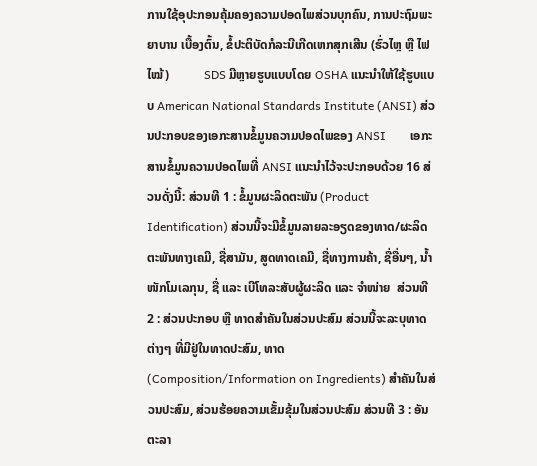ການໃຊ້ອຸປະກອນຄຸ້ມຄອງຄວາມປອດໄພສ່ວນບຸກຄົນ, ການປະຖົມພະຍາບານ ເບື້ອງຕົ້ນ, ຂໍ້ປະຕິບັດກໍລະນີເກີດເຫກສຸກເສີນ (ຮົ່ວໄຫຼ ຫຼື ໄຟໄໝ້)           SDS ມີຫຼາຍຮູບແບບໂດຍ OSHA ແນະນຳໃຫ້ໃຊ້ຮູບແບບ American National Standards Institute (ANSI) ສ່ວນປະກອບຂອງເອກະສານຂໍ້ມູນຄວາມປອດໄພຂອງ ANSI        ເອກະສານຂໍ້ມູນຄວາມປອດໄພທີ່ ANSI ແນະນຳໄວ້ຈະປະກອບດ້ວຍ 16 ສ່ວນດັ່ງນີ້: ສ່ວນທີ 1 : ຂໍ້ມູນຜະລິດຕະພັນ (Product Identification) ສ່ວນນີ້ຈະມີຂໍ້ມູນລາຍລະອຽດຂອງທາດ/ຜະລິດຕະພັນທາງເຄມີ, ຊື່ສາມັນ, ສູດທາດເຄມີ, ຊື່ທາງການຄ້າ, ຊື່ອື່ນໆ, ນ້ຳໜັກໂມເລກຸນ, ຊື່ ແລະ ເບີໂທລະສັບຜູ້ຜະລິດ ແລະ ຈຳໜ່າຍ  ສ່ວນທີ 2 : ສ່ວນປະກອບ ຫຼື ທາດສຳຄັນໃນສ່ວນປະສົມ ສ່ວນນີ້ຈະລະບຸທາດຕ່າງໆ ທີ່ມີຢູ່ໃນທາດປະສົມ, ທາດ (Composition/Information on Ingredients) ສຳຄັນໃນສ່ວນປະສົມ, ສ່ວນຮ້ອຍຄວາມເຂັ້ມຂຸ້ມໃນສ່ວນປະສົມ ສ່ວນທີ 3 : ອັນຕະລາ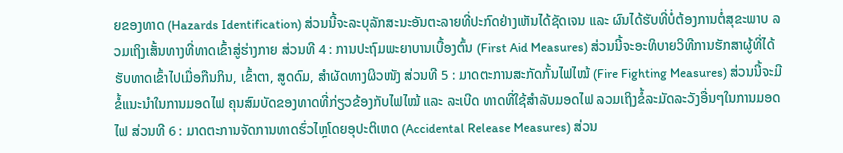ຍຂອງທາດ (Hazards Identification) ສ່ວນນີ້ຈະລະບຸລັກສະນະອັນຕະລາຍທີ່ປະກົດຢ່າງເຫັນໄດ້ຊັດເຈນ ແລະ ຜົນໄດ້ຮັບທີ່ບໍ່ຕ້ອງການຕໍ່ສຸຂະພາບ ລວມເຖິງເສັ້ນທາງທີ່ທາດເຂົ້າສູ່ຮ່າງກາຍ ສ່ວນທີ 4 : ການປະຖົມພະຍາບານເບື້ອງຕົ້ນ (First Aid Measures) ສ່ວນນີ້ຈະອະທິບາຍວິທີການຮັກສາຜູ້ທີ່ໄດ້ຮັບທາດເຂົ້າໄປເມື່ອກືນກິນ, ເຂົ້າຕາ, ສູດດົມ, ສຳຜັດທາງຜິວໜັງ ສ່ວນທີ 5 : ມາດຕະການສະກັດກັ້ນໄຟໄໝ້ (Fire Fighting Measures) ສ່ວນນີ້ຈະມີຂໍ້ແນະນຳໃນການມອດໄຟ ຄຸນສົມບັດຂອງທາດທີ່ກ່ຽວຂ້ອງກັບໄຟໄໝ້ ແລະ ລະເບີດ ທາດທີ່ໃຊ້ສຳລັບມອດໄຟ ລວມເຖິງຂໍ້ລະມັດລະວັງອື່ນໆໃນການມອດໄຟ ສ່ວນທີ 6 : ມາດຕະການຈັດການທາດຮົ່ວໄຫຼໂດຍອຸປະຕິເຫດ (Accidental Release Measures) ສ່ວນ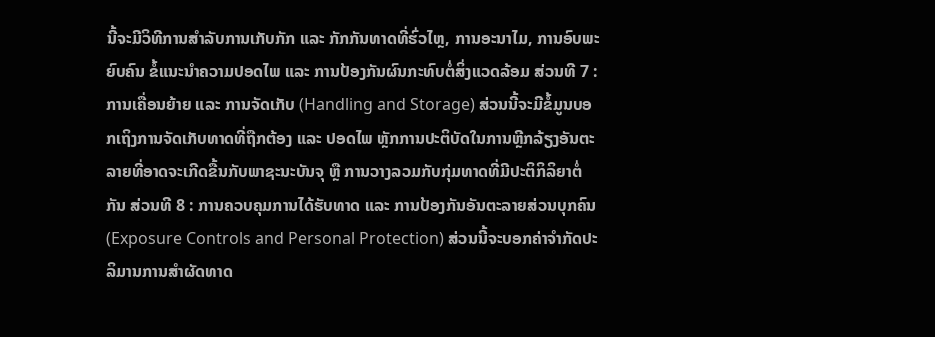ນີ້ຈະມີວິທີການສຳລັບການເກັບກັກ ແລະ ກັກກັນທາດທີ່ຮົ່ວໄຫຼ, ການອະນາໄມ, ການອົບພະຍົບຄົນ ຂໍ້ແນະນຳຄວາມປອດໄພ ແລະ ການປ້ອງກັນຜົນກະທົບຕໍ່ສິ່ງແວດລ້ອມ ສ່ວນທີ 7 : ການເຄື່ອນຍ້າຍ ແລະ ການຈັດເກັບ (Handling and Storage) ສ່ວນນີ້ຈະມີຂໍ້ມູນບອກເຖິງການຈັດເກັບທາດທີ່ຖືກຕ້ອງ ແລະ ປອດໄພ ຫຼັກການປະຕິບັດໃນການຫຼີກລ້ຽງອັນຕະລາຍທີ່ອາດຈະເກີດຂື້ນກັບພາຊະນະບັນຈຸ ຫຼື ການວາງລວມກັບກຸ່ມທາດທີ່ມີປະຕິກິລິຍາຕໍ່ກັນ ສ່ວນທີ 8 : ການຄວບຄຸມການໄດ້ຮັບທາດ ແລະ ການປ້ອງກັນອັນຕະລາຍສ່ວນບຸກຄົນ (Exposure Controls and Personal Protection) ສ່ວນນີ້ຈະບອກຄ່າຈຳກັດປະລິມານການສຳຜັດທາດ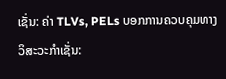ເຊັ່ນ: ຄ່າ TLVs, PELs ບອກການຄວບຄຸມທາງວິສະວະກຳເຊັ່ນ: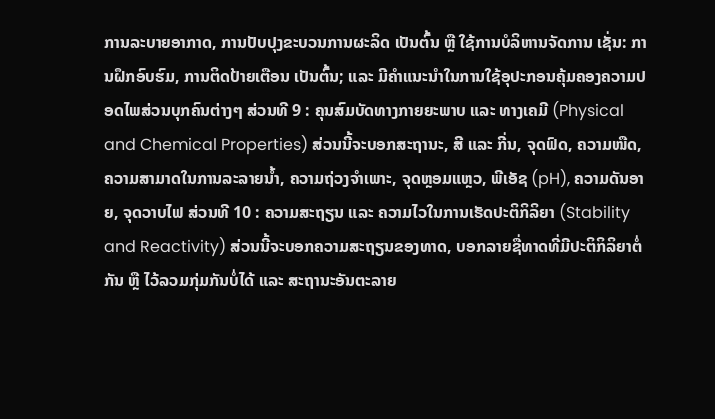ການລະບາຍອາກາດ, ການປັບປຸງຂະບວນການຜະລິດ ເປັນຕົ້ນ ຫຼື ໃຊ້ການບໍລິຫານຈັດການ ເຊັ່ນ: ການຝຶກອົບຮົມ, ການຕິດປ້າຍເຕືອນ ເປັນຕົ້ນ; ແລະ ມີຄຳແນະນຳໃນການໃຊ້ອຸປະກອນຄຸ້ມຄອງຄວາມປອດໄພສ່ວນບຸກຄົນຕ່າງໆ ສ່ວນທີ 9 : ຄຸນສົມບັດທາງກາຍຍະພາບ ແລະ ທາງເຄມີ (Physical and Chemical Properties) ສ່ວນນີ້ຈະບອກສະຖານະ, ສີ ແລະ ກີ່ນ, ຈຸດຟົດ, ຄວາມໜືດ, ຄວາມສາມາດໃນການລະລາຍນ້ຳ, ຄວາມຖ່ວງຈຳເພາະ, ຈຸດຫຼອມແຫຼວ, ພີເອັຊ (pH), ຄວາມດັນອາຍ, ຈຸດວາບໄຟ ສ່ວນທີ 10 : ຄວາມສະຖຽນ ແລະ ຄວາມໄວໃນການເຮັດປະຕິກິລິຍາ (Stability and Reactivity) ສ່ວນນີ້ຈະບອກຄວາມສະຖຽນຂອງທາດ, ບອກລາຍຊື່ທາດທີ່ມີປະຕິກິລິຍາຕໍ່ກັນ ຫຼື ໄວ້ລວມກຸ່ມກັນບໍ່ໄດ້ ແລະ ສະຖານະອັນຕະລາຍ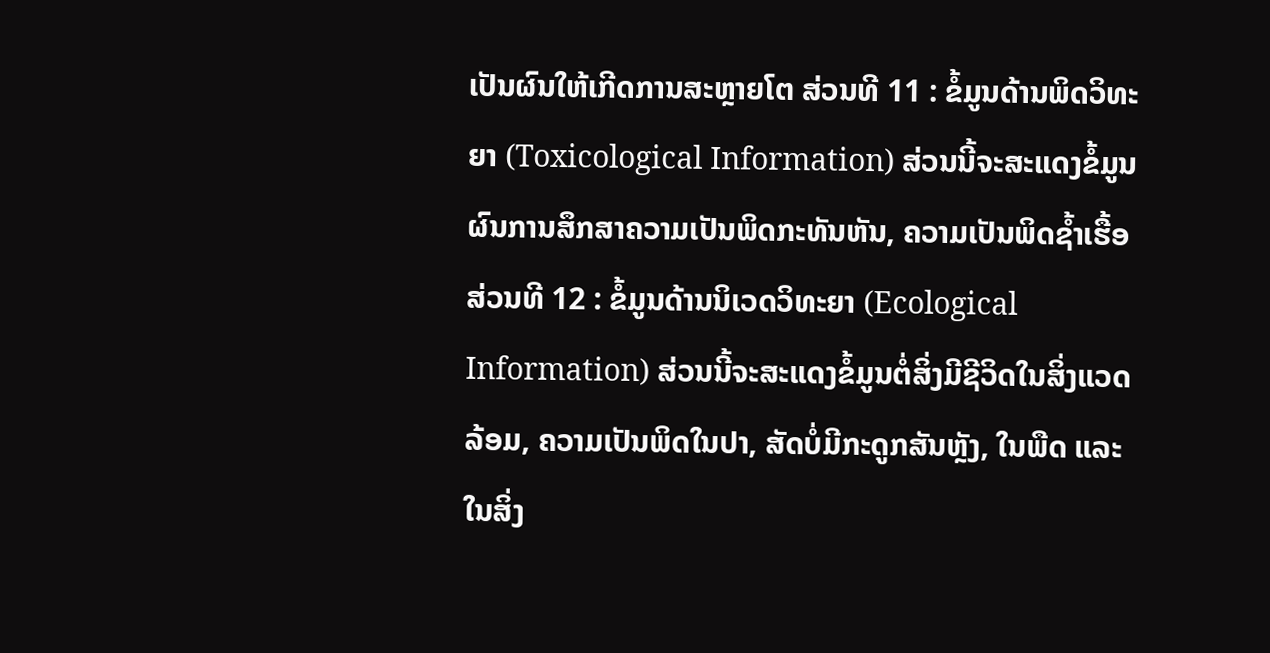ເປັນຜົນໃຫ້ເກີດການສະຫຼາຍໂຕ ສ່ວນທີ 11 : ຂໍ້ມູນດ້ານພິດວິທະຍາ (Toxicological Information) ສ່ວນນີ້ຈະສະແດງຂໍ້ມູນຜົນການສຶກສາຄວາມເປັນພິດກະທັນຫັນ, ຄວາມເປັນພິດຊ້ຳເຮື້ອ ສ່ວນທີ 12 : ຂໍ້ມູນດ້ານນິເວດວິທະຍາ (Ecological Information) ສ່ວນນີ້ຈະສະແດງຂໍ້ມູນຕໍ່ສິ່ງມີຊີວິດໃນສິ່ງແວດລ້ອມ, ຄວາມເປັນພິດໃນປາ, ສັດບໍ່ມີກະດູກສັນຫຼັງ, ໃນພືດ ແລະ ໃນສິ່ງ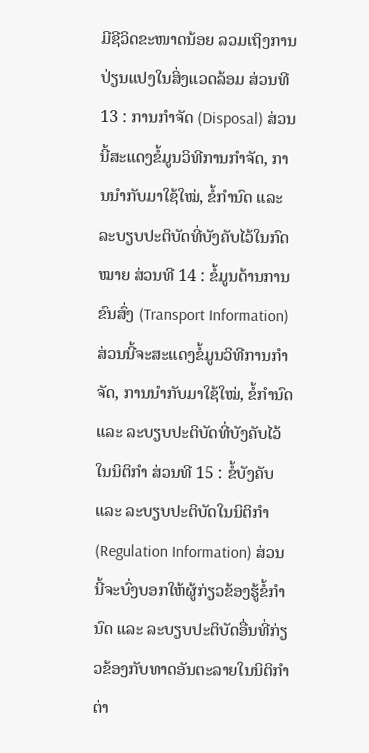ມີຊີວິດຂະໜາດນ້ອຍ ລວມເຖິງການປ່ຽນແປງໃນສິ່ງແວດລ້ອມ ສ່ວນທີ 13 : ການກຳຈັດ (Disposal) ສ່ວນນີ້ສະແດງຂໍ້ມູນວິທີການກຳຈັດ, ການນຳກັບມາໃຊ້ໃໝ່, ຂໍ້ກຳນົດ ແລະ ລະບຽບປະຕິບັດທີ່ບັງຄັບໄວ້ໃນກົດໝາຍ ສ່ວນທີ 14 : ຂໍ້ມູນດ້ານການຂົນສົ່ງ (Transport Information) ສ່ວນນີ້ຈະສະແດງຂໍ້ມູນວິທີການກຳຈັດ, ການນຳກັບມາໃຊ້ໃໝ່, ຂໍ້ກຳນົດ ແລະ ລະບຽບປະຕິບັດທີ່ບັງຄັບໄວ້ໃນນິຕິກຳ ສ່ວນທີ 15 : ຂໍ້ບັງຄັບ ແລະ ລະບຽບປະຕິບັດໃນນິຕິກຳ (Regulation Information) ສ່ວນນີ້ຈະບົ່ງບອກໃຫ້ຜູ້ກ່ຽວຂ້ອງຮູ້ຂໍ້ກຳນົດ ແລະ ລະບຽບປະຕິບັດອື່ນທີ່ກ່ຽວຂ້ອງກັບທາດອັນຕະລາຍໃນນິຕິກຳຕ່າ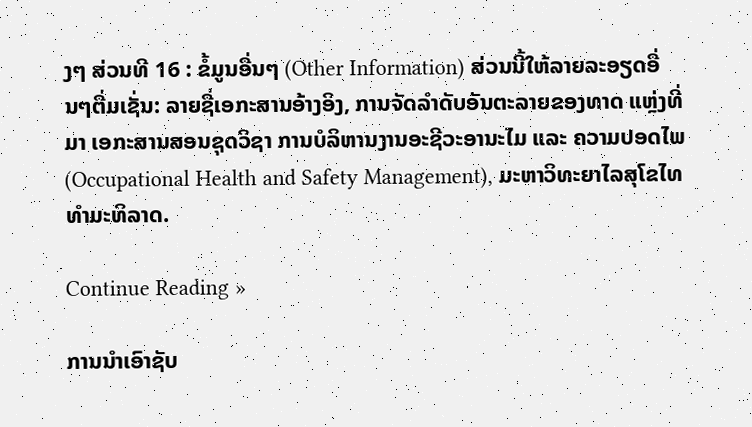ງໆ ສ່ວນທີ 16 : ຂໍ້ມູນອື່ນໆ (Other Information) ສ່ວນນີ້ໃຫ້ລາຍລະອຽດອື່ນໆຕື່ມເຊັ່ນ: ລາຍຊື່ເອກະສານອ້າງອິງ, ການຈັດລຳດັບອັນຕະລາຍຂອງທາດ ແຫຼ່ງທີ່ມາ ເອກະສານສອນຊຸດວິຊາ ການບໍລິຫານງານອະຊີວະອານະໄມ ແລະ ຄວາມປອດໄພ (Occupational Health and Safety Management), ມະຫາວິທະຍາໄລສຸໂຂໄທທຳມະທິລາດ.

Continue Reading »

ການນຳເອົາຊັບ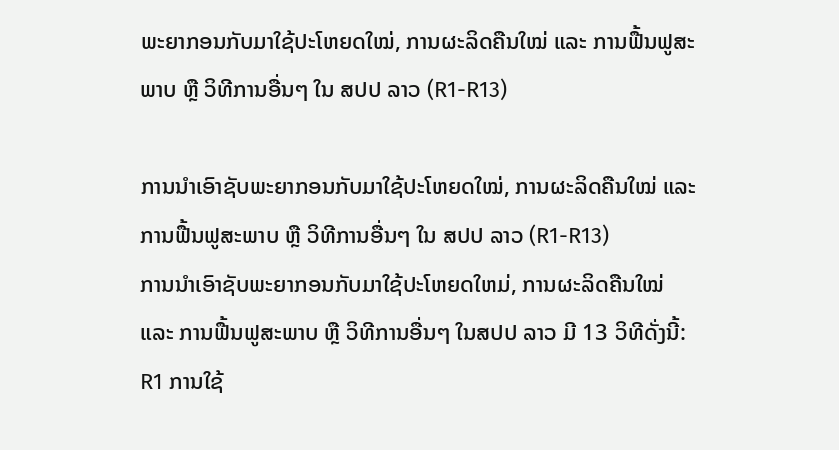ພະຍາກອນກັບມາໃຊ້ປະໂຫຍດໃໝ່, ການຜະລິດຄືນໃໝ່ ແລະ ການຟື້ນຟູສະພາບ ຫຼື ວິທີການອື່ນໆ ໃນ ສປປ ລາວ (R1-R13)

ການນຳເອົາຊັບພະຍາກອນກັບມາໃຊ້ປະໂຫຍດໃໝ່, ການຜະລິດຄືນໃໝ່ ແລະ ການຟື້ນຟູສະພາບ ຫຼື ວິທີການອື່ນໆ ໃນ ສປປ ລາວ (R1-R13)                ການນຳເອົາຊັບພະຍາກອນກັບມາໃຊ້ປະໂຫຍດໃຫມ່, ການຜະລິດຄືນໃໝ່ ແລະ ການຟື້ນຟູສະພາບ ຫຼື ວິທີການອື່ນໆ ໃນສປປ ລາວ ມີ 13 ວິທີດັ່ງນີ້: R1 ການໃຊ້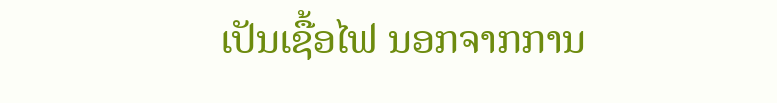ເປັນເຊື້ອໄຟ ນອກຈາກການ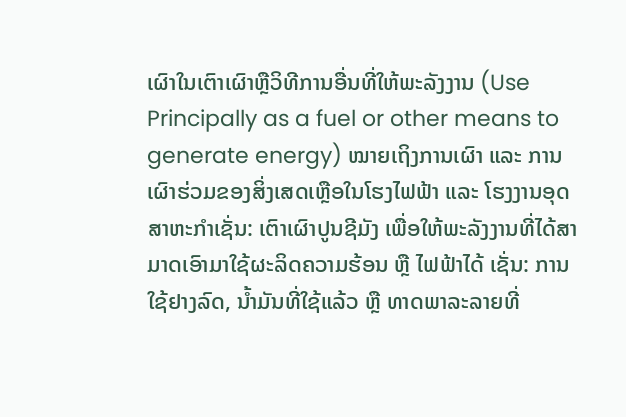ເຜົາໃນເຕົາເຜົາຫຼືວິທີການອື່ນທີ່ໃຫ້ພະລັງງານ (Use Principally as a fuel or other means to generate energy) ໝາຍເຖິງການເຜົາ ແລະ ການເຜົາຮ່ວມຂອງສິ່ງເສດເຫຼືອໃນໂຮງໄຟຟ້າ ແລະ ໂຮງງານອຸດສາຫະກຳເຊັ່ນ: ເຕົາເຜົາປູນຊີມັງ ເພື່ອໃຫ້ພະລັງງານທີ່ໄດ້ສາມາດເອົາມາໃຊ້ຜະລິດຄວາມຮ້ອນ ຫຼື ໄຟຟ້າໄດ້ ເຊັ່ນ: ການໃຊ້ຢາງລົດ, ນ້ຳມັນທີ່ໃຊ້ແລ້ວ ຫຼື ທາດພາລະລາຍທີ່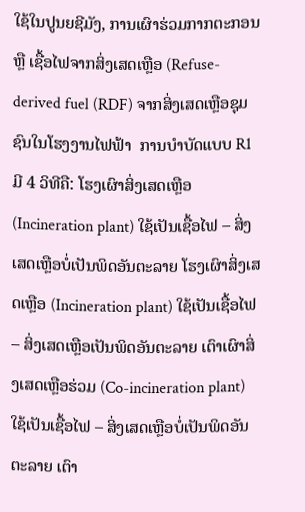ໃຊ້ໃນປູນຍຊີມັງ, ການເຜົາຮ່ວມກາກຕະກອນ ຫຼື ເຊື້ອໄຟຈາກສິ່ງເສດເຫຼືອ (Refuse-derived fuel (RDF) ຈາກສິ່ງເສດເຫຼືອຊຸມຊົນໃນໂຮງງານໄຟຟ້າ  ການບຳບັດແບບ R1 ມີ 4 ວິທີຄື: ໂຮງເຜົາສິ່ງເສດເຫຼືອ (Incineration plant) ໃຊ້ເປັນເຊື້ອໄຟ – ສິ່ງເສດເຫຼືອບໍ່ເປັນພິດອັນຕະລາຍ ໂຮງເຜົາສິ່ງເສດເຫຼືອ (Incineration plant) ໃຊ້ເປັນເຊື້ອໄຟ – ສິ່ງເສດເຫຼືອເປັນພິດອັນຕະລາຍ ເຕົາເຜົາສິ່ງເສດເຫຼືອຮ່ວມ (Co-incineration plant) ໃຊ້ເປັນເຊື້ອໄຟ – ສິ່ງເສດເຫຼືອບໍ່ເປັນພິດອັນຕະລາຍ ເຕົາ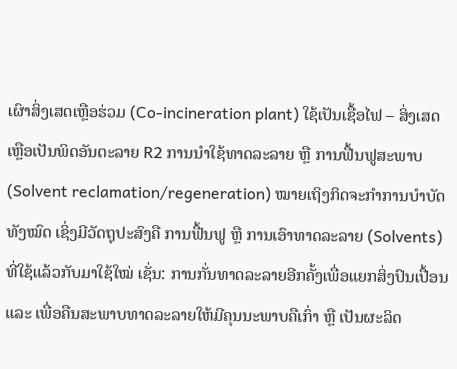ເຜົາສິ່ງເສດເຫຼືອຮ່ວມ (Co-incineration plant) ໃຊ້ເປັນເຊື້ອໄຟ – ສິ່ງເສດເຫຼືອເປັນພິດອັນຕະລາຍ R2 ການນຳໃຊ້ທາດລະລາຍ ຫຼື ການຟື້ນຟູສະພາບ (Solvent reclamation/regeneration) ໝາຍເຖິງກິດຈະກຳການບຳບັດທັງໝົດ ເຊິ່ງມີວັດຖຸປະສົງຄື ການຟື້ນຟູ ຫຼື ການເອົາທາດລະລາຍ (Solvents) ທີ່ໃຊ້ແລ້ວກັບມາໃຊ້ໃໝ່ ເຊັ່ນ: ການກັ່ນທາດລະລາຍອີກຄັ້ງເພື່ອແຍກສິ່ງປົນເປື້ອນ ແລະ ເພື່ອຄືນສະພາບທາດລະລາຍໃຫ້ມີຄຸນນະພາບຄືເກົ່າ ຫຼື ເປັນຜະລິດ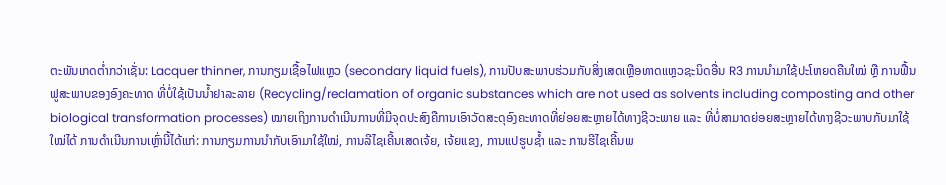ຕະພັນເກດຕ່ຳກວ່າເຊັ່ນ: Lacquer thinner, ການກຽມເຊື້ອໄຟແຫຼວ (secondary liquid fuels), ການປັບສະພາບຮ່ວມກັບສິ່ງເສດເຫຼືອທາດແຫຼວຊະນິດອື່ນ R3 ການນຳມາໃຊ້ປະໂຫຍດຄືນໃໝ່ ຫຼື ການຟື້ນຟູສະພາບຂອງອົງຄະທາດ ທີ່ບໍ່ໃຊ້ເປັນນ້ຳຢາລະລາຍ (Recycling/reclamation of organic substances which are not used as solvents including composting and other biological transformation processes) ໝາຍເຖິງການດຳເນີນການທີ່ມີຈຸດປະສົງຄືການເອົາວັດສະດຸອົງຄະທາດທີ່ຍ່ອຍສະຫຼາຍໄດ້ທາງຊີວະພາຍ ແລະ ທີ່ບໍ່ສາມາດຍ່ອຍສະຫຼາຍໄດ້ທາງຊີວະພາບກັບມາໃຊ້ໃໝ່ໄດ້ ການດຳເນີນການເຫຼົ່ານີ້ໄດ້ແກ່: ການກຽມການນຳກັບເອົາມາໃຊ້ໃໝ່, ການລີໄຊເຄີ້ນເສດເຈ້ຍ, ເຈ້ຍແຂງ, ການແປຮູບຊ້ຳ ແລະ ການຮີໄຊເຄີ້ນພ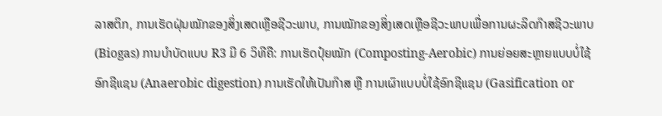ລາສຕິກ, ການເຮັດຝຸ່ນໝັກຂອງສິ່ງເສດເຫຼືອຊີວະພາບ, ການໝັກຂອງສິ່ງເສດເຫຼືອຊີວະພາບເພື່ອການຜະລິດກ໊າສຊີວະພາບ (Biogas) ການບຳບັດແບບ R3 ມີ 6 ວິທີຄື: ການເຮັດປຸ໋ຍໝັກ (Composting-Aerobic) ການຍ່ອຍສະຫຼາຍແບບບໍ່ໃຊ້ອົກຊີແຊນ (Anaerobic digestion) ການເຮັດໃຫ້ເປັນກ໊າສ ຫຼື ການເຜົາແບບບໍ່ໃຊ້ອົກຊີແຊນ (Gasification or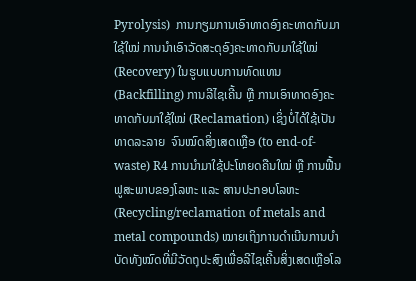Pyrolysis)  ການກຽມການເອົາທາດອົງຄະທາດກັບມາໃຊ້ໃໝ່ ການນຳເອົາວັດສະດຸອົງຄະທາດກັບມາໃຊ້ໃໝ່ (Recovery) ໃນຮູບແບບການທົດແທນ (Backfilling) ການລີໄຊເຄີ້ນ ຫຼື ການເອົາທາດອົງຄະທາດກັບມາໃຊ້ໃໝ່ (Reclamation) ເຊິ່ງບໍ່ໄດ້ໃຊ້ເປັນທາດລະລາຍ  ຈົນໝົດສິ່ງເສດເຫຼືອ (to end-of-waste) R4 ການນຳມາໃຊ້ປະໂຫຍດຄືນໃໝ່ ຫຼື ການຟື້ນຟູສະພາບຂອງໂລຫະ ແລະ ສານປະກອບໂລຫະ (Recycling/reclamation of metals and metal compounds) ໝາຍເຖິງການດຳເນີນການບຳບັດທັງໝົດທີ່ມີວັດຖຸປະສົງເພື່ອລີໄຊເຄີ້ນສິ່ງເສດເຫຼືອໂລ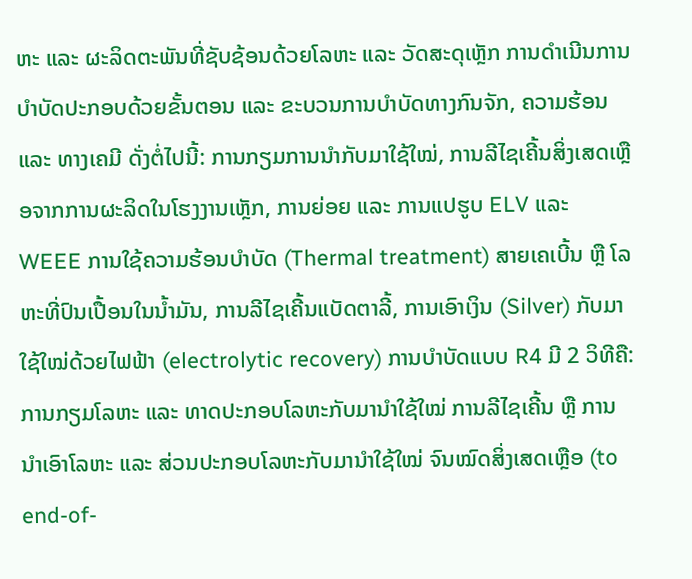ຫະ ແລະ ຜະລິດຕະພັນທີ່ຊັບຊ້ອນດ້ວຍໂລຫະ ແລະ ວັດສະດຸເຫຼັກ ການດຳເນີນການບຳບັດປະກອບດ້ວຍຂັ້ນຕອນ ແລະ ຂະບວນການບຳບັດທາງກົນຈັກ, ຄວາມຮ້ອນ ແລະ ທາງເຄມີ ດັ່ງຕໍ່ໄປນີ້: ການກຽມການນຳກັບມາໃຊ້ໃໝ່, ການລີໄຊເຄີ້ນສິ່ງເສດເຫຼືອຈາກການຜະລິດໃນໂຮງງານເຫຼັກ, ການຍ່ອຍ ແລະ ການແປຮູບ ELV ແລະ WEEE ການໃຊ້ຄວາມຮ້ອນບຳບັດ (Thermal treatment) ສາຍເຄເບີ້ນ ຫຼື ໂລຫະທີ່ປົນເປື້ອນໃນນ້ຳມັນ, ການລີໄຊເຄີ້ນແບັດຕາລີ້, ການເອົາເງິນ (Silver) ກັບມາໃຊ້ໃໝ່ດ້ວຍໄຟຟ້າ (electrolytic recovery) ການບຳບັດແບບ R4 ມີ 2 ວິທີຄື: ການກຽມໂລຫະ ແລະ ທາດປະກອບໂລຫະກັບມານຳໃຊ້ໃໝ່ ການລີໄຊເຄີ້ນ ຫຼື ການນຳເອົາໂລຫະ ແລະ ສ່ວນປະກອບໂລຫະກັບມານຳໃຊ້ໃໝ່ ຈົນໝົດສິ່ງເສດເຫຼືອ (to end-of-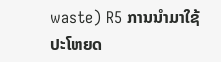waste) R5 ການນຳມາໃຊ້ປະໂຫຍດ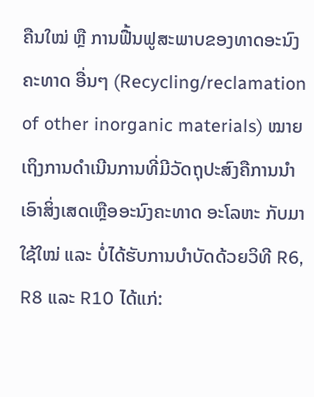ຄືນໃໝ່ ຫຼື ການຟື້ນຟູສະພາບຂອງທາດອະນົງຄະທາດ ອື່ນໆ (Recycling/reclamation of other inorganic materials) ໝາຍເຖິງການດຳເນີນການທີ່ມີວັດຖຸປະສົງຄືການນຳເອົາສິ່ງເສດເຫຼືອອະນົງຄະທາດ ອະໂລຫະ ກັບມາໃຊ້ໃໝ່ ແລະ ບໍ່ໄດ້ຮັບການບຳບັດດ້ວຍວິທີ R6, R8 ແລະ R10 ໄດ້ແກ່: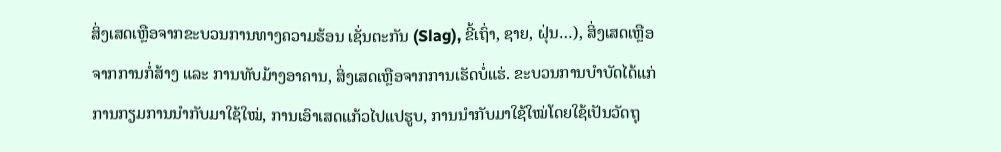ສິ່ງເສດເຫຼືອຈາກຂະບວນການທາງຄວາມຮ້ອນ ເຊັ່ນຕະກັນ (Slag), ຂີ້ເຖົ່າ, ຊາຍ, ຝຸ່ນ…), ສິ່ງເສດເຫຼືອຈາກການກໍ່ສ້າງ ແລະ ການທັບມ້າງອາຄານ, ສິ່ງເສດເຫຼືອຈາກການເຮັດບໍ່ແຮ່. ຂະບວນການບຳບັດໄດ້ແກ່ ການກຽມການນຳກັບມາໃຊ້ໃໝ່, ການເອົາເສດແກ້ວໄປແປຮູບ, ການນຳກັບມາໃຊ້ໃໝ່ໂດຍໃຊ້ເປັນວັດຖຸ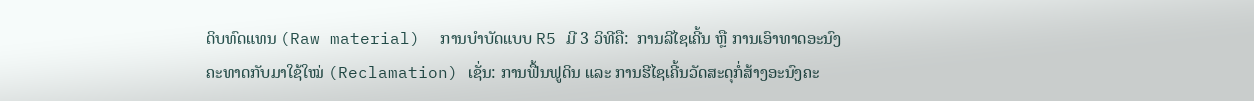ດິບທົດແທນ (Raw material)  ການບຳບັດແບບ R5 ມີ 3 ວິທີຄື:  ການລີໄຊເຄີ້ນ ຫຼື ການເອົາທາດອະນົງຄະທາດກັບມາໃຊ້ໃໝ່ (Reclamation) ເຊັ່ນ: ການຟື້ນຟູດິນ ແລະ ການຮີໄຊເຄີ້ນວັດສະດຸກໍ່ສ້າງອະນົງຄະ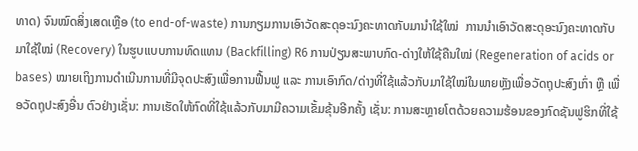ທາດ) ຈົນໝົດສິ່ງເສດເຫຼືອ (to end-of-waste) ການກຽມການເອົາວັດສະດຸອະນົງຄະທາດກັບມານຳໃຊ້ໃໝ່  ການນຳເອົາວັດສະດຸອະນົງຄະທາດກັບມາໃຊ້ໃໝ່ (Recovery) ໃນຮູບແບບການທົດແທນ (Backfilling) R6 ການປ່ຽນສະພາບກົດ-ດ່າງໃຫ້ໃຊ້ຄືນໃໝ່ (Regeneration of acids or bases) ໝາຍເຖິງການດຳເນີນການທີ່ມີຈຸດປະສົງເພື່ອການຟື້ນຟູ ແລະ ການເອົາກົດ/ດ່າງທີ່ໃຊ້ແລ້ວກັບມາໃຊ້ໃໝ່ໃນພາຍຫຼັງເພື່ອວັດຖຸປະສົງເກົ່າ ຫຼື ເພື່ອວັດຖຸປະສົງອື່ນ ຕົວຢ່າງເຊັ່ນ: ການເຮັດໃຫ້ກົດທີ່ໃຊ້ແລ້ວກັບມາມີຄວາມເຂັ້ມຂຸ້ນອີກຄັ້ງ ເຊັ່ນ: ການສະຫຼາຍໂຕດ້ວຍຄວາມຮ້ອນຂອງກົດຊັນຟູຮິກທີ່ໃຊ້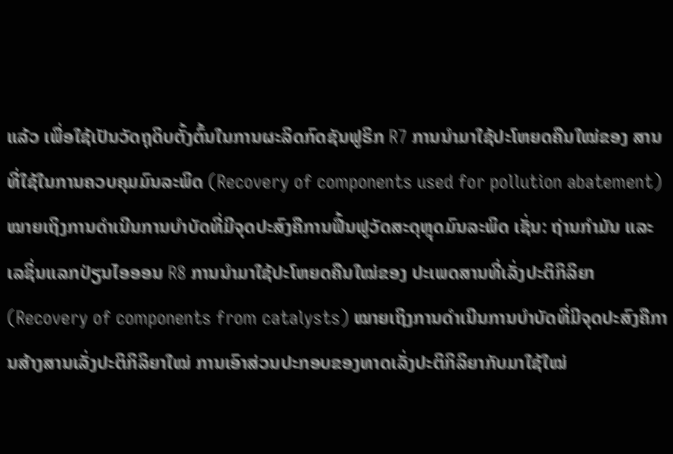ແລ້ວ ເພື່ອໃຊ້ເປັນວັດຖຸດິບຕັ້ງຕົ້ນໃນການຜະລິດກົດຊັນຟູຣິກ R7 ການນຳມາໃຊ້ປະໂຫຍດຄືນໃໝ່ຂອງ ສານທີ່ໃຊ້ໃນການຄວບຄຸມມົນລະພິດ (Recovery of components used for pollution abatement) ໝາຍເຖິງການດຳເນີນການບຳບັດທີ່ມີຈຸດປະສົງຄືການຟື້ນຟູວັດສະດຸຫຼຸດມົນລະພິດ ເຊັ່ນ: ຖ່ານກຳມັນ ແລະ ເລຊິ່ນແລກປ່ຽນໄອອອນ R8 ການນຳມາໃຊ້ປະໂຫຍດຄືນໃໝ່ຂອງ ປະເພດສານທີ່ເລັ່ງປະຕິກິລິຍາ (Recovery of components from catalysts) ໝາຍເຖິງການດຳເນີນການບຳບັດທີ່ມີຈຸດປະສົງຄືການສ້າງສານເລັ່ງປະຕິກິລິຍາໃໝ່ ການເອົາສ່ວນປະກອບຂອງທາດເລັ່ງປະຕິກິລິຍາກັບມາໃຊ້ໃໝ່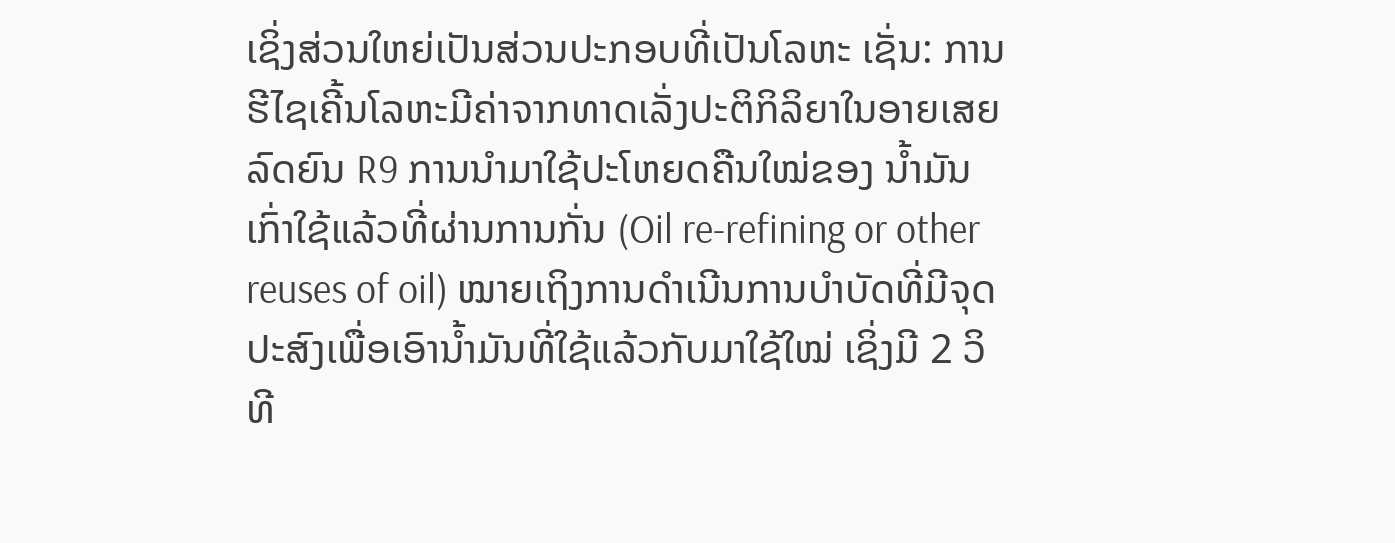ເຊິ່ງສ່ວນໃຫຍ່ເປັນສ່ວນປະກອບທີ່ເປັນໂລຫະ ເຊັ່ນ: ການຮີໄຊເຄີ້ນໂລຫະມີຄ່າຈາກທາດເລັ່ງປະຕິກິລິຍາໃນອາຍເສຍລົດຍົນ R9 ການນຳມາໃຊ້ປະໂຫຍດຄືນໃໝ່ຂອງ ນ້ຳມັນເກົ່າໃຊ້ແລ້ວທີ່ຜ່ານການກັ່ນ (Oil re-refining or other reuses of oil) ໝາຍເຖິງການດຳເນີນການບຳບັດທີ່ມີຈຸດປະສົງເພື່ອເອົານ້ຳມັນທີ່ໃຊ້ແລ້ວກັບມາໃຊ້ໃໝ່ ເຊິ່ງມີ 2 ວິທີ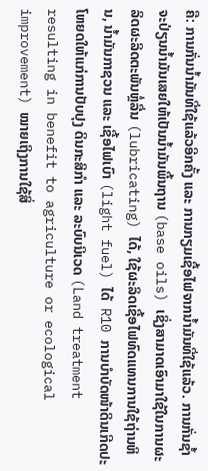ຄື: ການກັ່ນນ້ຳມັນທີ່ໃຊ້ແລ້ວອີກຄັ້ງ ແລະ ການກຽມເຊື້ອໄຟຈາກນ້ຳມັນທີ່ໃຊ້ແລ້ວ. ການກັ່ນຊ້ຳຈະປ່ຽນນ້ຳມັນເສຍໃຫ້ເປັນນ້ຳມັນພື້ນຖານ (base oils) ເຊິ່ງສາມາດເອົາມາໃຊ້ໃນການຜະລິດຜະລິດຕະພັນຫຼໍ່ລື່ນ (lubricating) ໄດ້, ໃຊ້ຜະລິດເຊື້ອໄຟທົດແທນການໃຊ້ຖ່ານຫິນ, ນ້ຳມັນກາຊວນ ແລະ ເຊື້ອໄຟເບົາ (light fuel) ໄດ້  R10 ການບຳບັດໜ້າດິນເກີດປະໂຫຍດໃຫ້ແກ່ການປັບປຸງ ດິນກະສິກຳ ແລະ ລະບົບນິເວດ (Land treatment resulting in benefit to agriculture or ecological improvement) ໝາຍເຖິງການໃຊ້ສິ່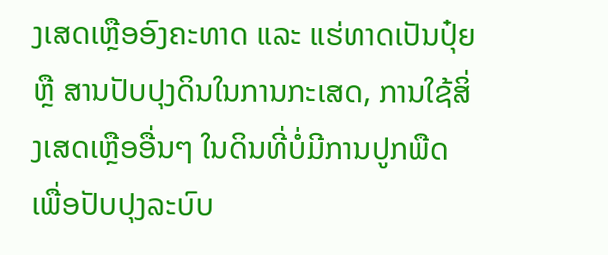ງເສດເຫຼືອອົງຄະທາດ ແລະ ແຮ່ທາດເປັນປຸ໋ຍ ຫຼື ສານປັບປຸງດິນໃນການກະເສດ, ການໃຊ້ສິ່ງເສດເຫຼືອອື່ນໆ ໃນດິນທີ່ບໍ່ມີການປູກພືດ ເພື່ອປັບປຸງລະບົບ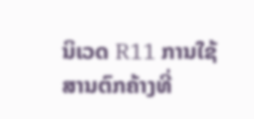ນິເວດ R11 ການໃຊ້ສານຕົກຄ້າງທີ່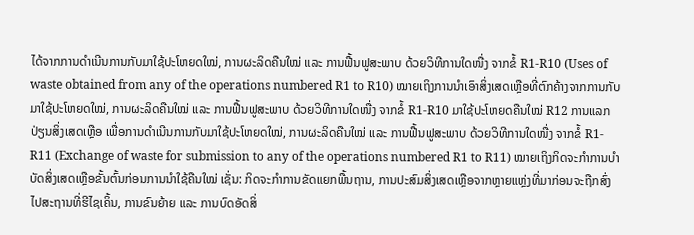ໄດ້ຈາກການດຳເນີນການກັບມາໃຊ້ປະໂຫຍດໃໝ່, ການຜະລິດຄືນໃໝ່ ແລະ ການຟື້ນຟູສະພາບ ດ້ວຍວິທີການໃດໜື່ງ ຈາກຂໍ້ R1-R10 (Uses of waste obtained from any of the operations numbered R1 to R10) ໝາຍເຖິງການນຳເອົາສິ່ງເສດເຫຼືອທີ່ຕົກຄ້າງຈາກການກັບມາໃຊ້ປະໂຫຍດໃໝ່, ການຜະລິດຄືນໃໝ່ ແລະ ການຟື້ນຟູສະພາບ ດ້ວຍວິທີການໃດໜື່ງ ຈາກຂໍ້ R1-R10 ມາໃຊ້ປະໂຫຍດຄືນໃໝ່ R12 ການແລກປ່ຽນສິ່ງເສດເຫຼືອ ເພື່ອການດຳເນີນການກັບມາໃຊ້ປະໂຫຍດໃໝ່, ການຜະລິດຄືນໃໝ່ ແລະ ການຟື້ນຟູສະພາບ ດ້ວຍວິທີການໃດໜື່ງ ຈາກຂໍ້ R1-R11 (Exchange of waste for submission to any of the operations numbered R1 to R11) ໝາຍເຖິງກິດຈະກຳການບຳບັດສິ່ງເສດເຫຼືອຂັ້ນຕົ້ນກ່ອນການນຳໃຊ້ຄືນໃໝ່ ເຊັ່ນ: ກິດຈະກຳການຂັດແຍກພື້ນຖານ, ການປະສົມສິ່ງເສດເຫຼືອຈາກຫຼາຍແຫຼ່ງທີ່ມາກ່ອນຈະຖືກສົ່ງໄປສະຖານທີ່ຮີໄຊເຄິ້ນ, ການຂົນຍ້າຍ ແລະ ການບົດອັດສິ່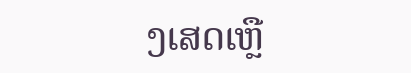ງເສດເຫຼື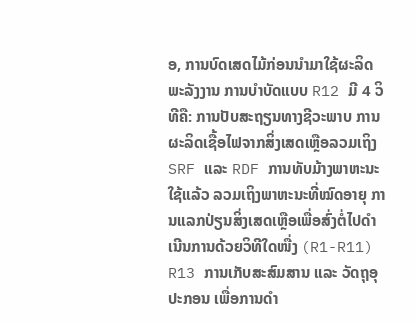ອ, ການບົດເສດໄມ້ກ່ອນນຳມາໃຊ້ຜະລິດພະລັງງານ ການບຳບັດແບບ R12 ມີ 4 ວິທີຄື: ການປັບສະຖຽນທາງຊີວະພາບ ການຜະລິດເຊື້ອໄຟຈາກສິ່ງເສດເຫຼືອລວມເຖິງ SRF ແລະ RDF ການທັບມ້າງພາຫະນະໃຊ້ແລ້ວ ລວມເຖິງພາຫະນະທີ່ໝົດອາຍຸ ການແລກປ່ຽນສິ່ງເສດເຫຼືອເພື່ອສົ່ງຕໍ່ໄປດຳເນີນການດ້ວຍວິທີໃດໜື່ງ (R1-R11) R13 ການເກັບສະສົມສານ ແລະ ວັດຖຸອຸປະກອນ ເພື່ອການດຳ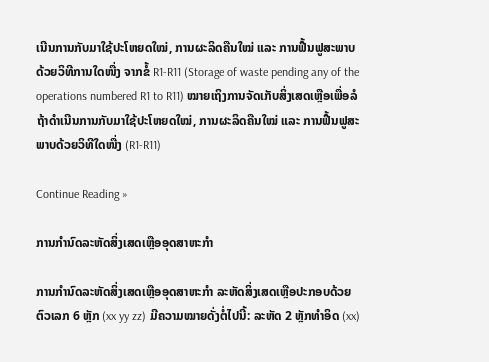ເນີນການກັບມາໃຊ້ປະໂຫຍດໃໝ່, ການຜະລິດຄືນໃໝ່ ແລະ ການຟື້ນຟູສະພາບ ດ້ວຍວິທີການໃດໜື່ງ ຈາກຂໍ້ R1-R11 (Storage of waste pending any of the operations numbered R1 to R11) ໝາຍເຖິງການຈັດເກັບສິ່ງເສດເຫຼືອເພື່ອລໍຖ້າດຳເນີນການກັບມາໃຊ້ປະໂຫຍດໃໝ່, ການຜະລິດຄືນໃໝ່ ແລະ ການຟື້ນຟູສະພາບດ້ວຍວິທີໃດໜື່ງ (R1-R11)

Continue Reading »

ການກຳນົດລະຫັດສິ່ງເສດເຫຼືອອຸດສາຫະກຳ

ການກຳນົດລະຫັດສິ່ງເສດເຫຼືອອຸດສາຫະກຳ ລະຫັດສິ່ງເສດເຫຼືອປະກອບດ້ວຍຕົວເລກ 6 ຫຼັກ (xx yy zz) ມີຄວາມໝາຍດັ່ງຕໍ່ໄປນີ້: ລະຫັດ 2 ຫຼັກທຳອິດ (xx)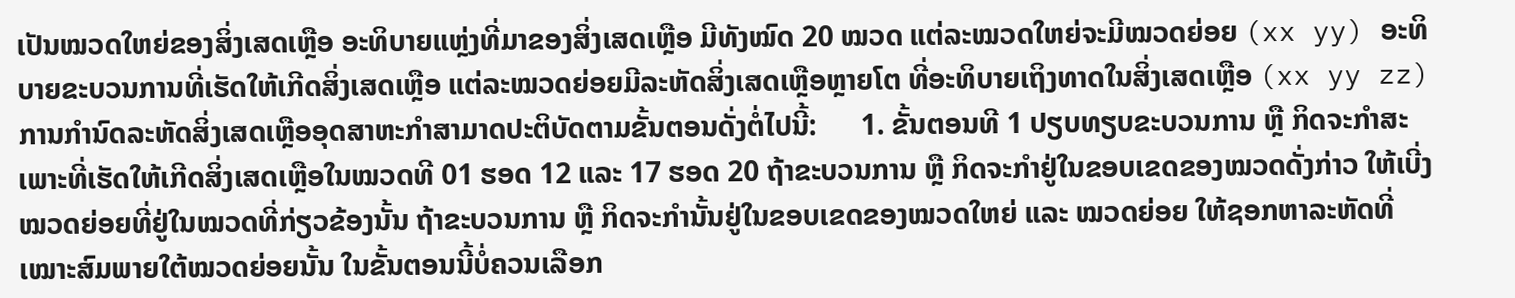ເປັນໝວດໃຫຍ່ຂອງສິ່ງເສດເຫຼືອ ອະທິບາຍແຫຼ່ງທີ່ມາຂອງສິ່ງເສດເຫຼືອ ມີທັງໝົດ 20 ໝວດ ແຕ່ລະໝວດໃຫຍ່ຈະມີໝວດຍ່ອຍ (xx yy) ອະທິບາຍຂະບວນການທີ່ເຮັດໃຫ້ເກີດສິ່ງເສດເຫຼືອ ແຕ່ລະໝວດຍ່ອຍມີລະຫັດສິ່ງເສດເຫຼືອຫຼາຍໂຕ ທີ່ອະທິບາຍເຖິງທາດໃນສິ່ງເສດເຫຼືອ (xx yy zz) ການກຳນົດລະຫັດສິ່ງເສດເຫຼືອອຸດສາຫະກຳສາມາດປະຕິບັດຕາມຂັ້ນຕອນດັ່ງຕໍ່ໄປນີ້:      1. ຂັ້ນຕອນທີ 1 ປຽບທຽບຂະບວນການ ຫຼື ກິດຈະກຳສະເພາະທີ່ເຮັດໃຫ້ເກີດສິ່ງເສດເຫຼືອໃນໝວດທີ 01 ຮອດ 12 ແລະ 17 ຮອດ 20 ຖ້າຂະບວນການ ຫຼື ກິດຈະກຳຢູ່ໃນຂອບເຂດຂອງໝວດດັ່ງກ່າວ ໃຫ້ເບີ່ງໝວດຍ່ອຍທີ່ຢູ່ໃນໝວດທີ່ກ່ຽວຂ້ອງນັ້ນ ຖ້າຂະບວນການ ຫຼື ກິດຈະກຳນັ້ນຢູ່ໃນຂອບເຂດຂອງໝວດໃຫຍ່ ແລະ ໝວດຍ່ອຍ ໃຫ້ຊອກຫາລະຫັດທີ່ເໝາະສົມພາຍໃຕ້ໝວດຍ່ອຍນັ້ນ ໃນຂັ້ນຕອນນີ້ບໍ່ຄວນເລືອກ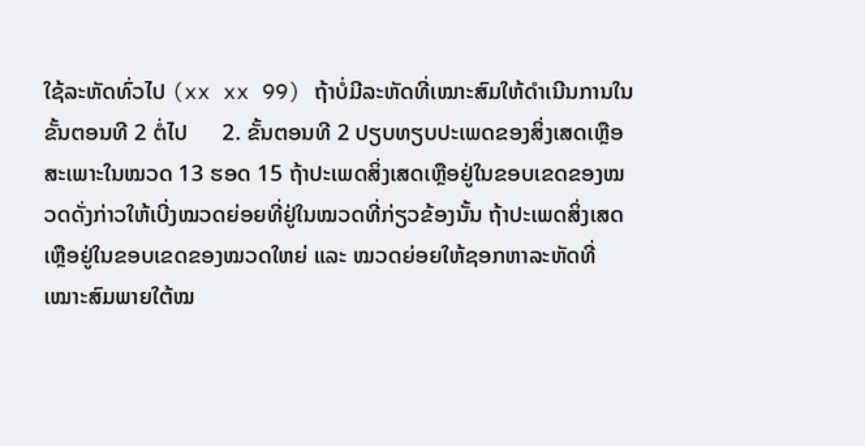ໃຊ້ລະຫັດທົ່ວໄປ (xx xx 99) ຖ້າບໍ່ມີລະຫັດທີ່ເໝາະສົມໃຫ້ດຳເນີນການໃນຂັ້ນຕອນທີ 2 ຕໍ່ໄປ      2. ຂັ້ນຕອນທີ 2 ປຽບທຽບປະເພດຂອງສິ່ງເສດເຫຼືອສະເພາະໃນໝວດ 13 ຮອດ 15 ຖ້າປະເພດສິ່ງເສດເຫຼືອຢູ່ໃນຂອບເຂດຂອງໝວດດັ່ງກ່າວໃຫ້ເບີ່ງໝວດຍ່ອຍທີ່ຢູ່ໃນໝວດທີ່ກ່ຽວຂ້ອງນັ້ນ ຖ້າປະເພດສິ່ງເສດເຫຼືອຢູ່ໃນຂອບເຂດຂອງໝວດໃຫຍ່ ແລະ ໝວດຍ່ອຍໃຫ້ຊອກຫາລະຫັດທີ່ເໝາະສົມພາຍໃຕ້ໝ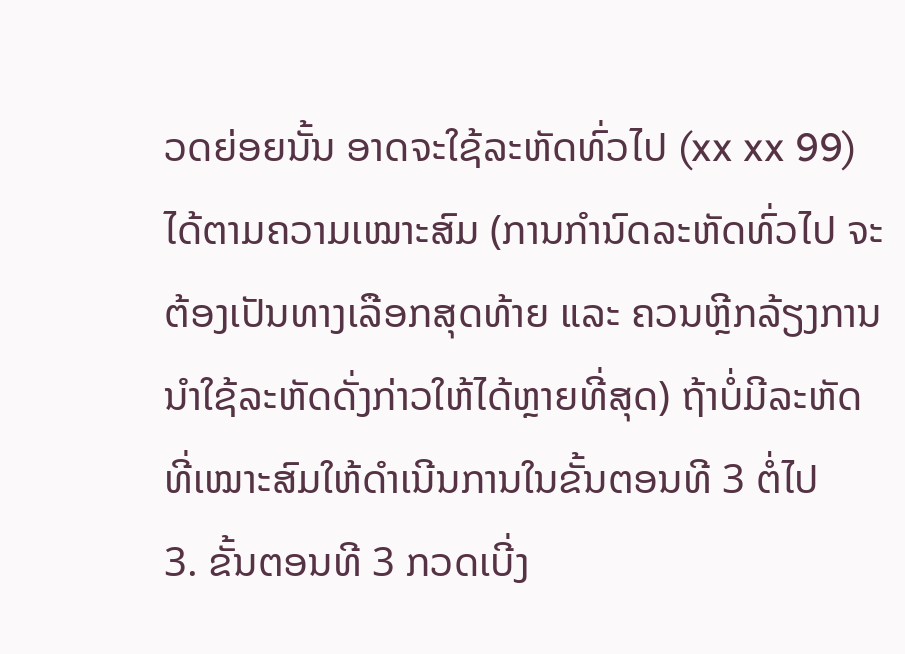ວດຍ່ອຍນັ້ນ ອາດຈະໃຊ້ລະຫັດທົ່ວໄປ (xx xx 99) ໄດ້ຕາມຄວາມເໝາະສົມ (ການກຳນົດລະຫັດທົ່ວໄປ ຈະຕ້ອງເປັນທາງເລືອກສຸດທ້າຍ ແລະ ຄວນຫຼີກລ້ຽງການນຳໃຊ້ລະຫັດດັ່ງກ່າວໃຫ້ໄດ້ຫຼາຍທີ່ສຸດ) ຖ້າບໍ່ມີລະຫັດທີ່ເໝາະສົມໃຫ້ດຳເນີນການໃນຂັ້ນຕອນທີ 3 ຕໍ່ໄປ       3. ຂັ້ນຕອນທີ 3 ກວດເບີ່ງ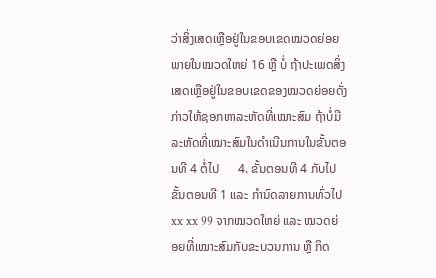ວ່າສິ່ງເສດເຫຼືອຢູ່ໃນຂອບເຂດໝວດຍ່ອຍ ພາຍໃນໝວດໃຫຍ່ 16 ຫຼື ບໍ່ ຖ້າປະເພດສິ່ງເສດເຫຼືອຢູ່ໃນຂອບເຂດຂອງໝວດຍ່ອຍດັ່ງກ່າວໃຫ້ຊອກຫາລະຫັດທີ່ເໝາະສົມ ຖ້າບໍ່ມີລະຫັດທີ່ເໝາະສົມໃນດຳເນີນການໃນຂັ້ນຕອນທີ 4 ຕໍ່ໄປ      4. ຂັ້ນຕອນທີ 4 ກັບໄປຂັ້ນຕອນທີ 1 ແລະ ກຳນົດລາຍການທົ່ວໄປ xx xx 99 ຈາກໝວດໃຫຍ່ ແລະ ໝວດຍ່ອຍທີ່ເໝາະສົມກັບຂະບວນການ ຫຼື ກິດ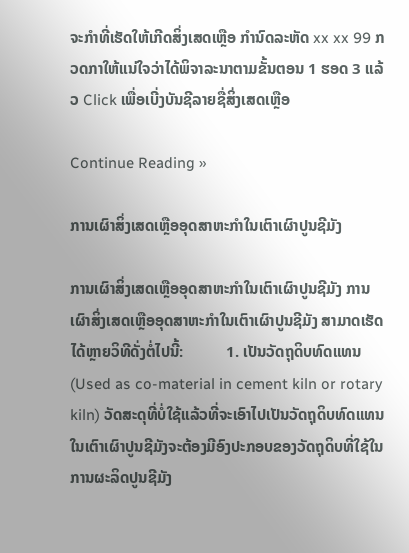ຈະກຳທີ່ເຮັດໃຫ້ເກີດສິ່ງເສດເຫຼືອ ກຳນົດລະຫັດ xx xx 99 ກວດກາໃຫ້ແນ່ໃຈວ່າໄດ້ພິຈາລະນາຕາມຂັ້ນຕອນ 1 ຮອດ 3 ແລ້ວ Click ເພື່ອເບີ່ງບັນຊີລາຍຊື່ສິ່ງເສດເຫຼືອ

Continue Reading »

ການເຜົາສິ່ງເສດເຫຼືອອຸດສາຫະກຳໃນເຕົາເຜົາປູນຊີມັງ

ການເຜົາສິ່ງເສດເຫຼືອອຸດສາຫະກຳໃນເຕົາເຜົາປູນຊີມັງ ການເຜົາສິ່ງເສດເຫຼືອອຸດສາຫະກຳໃນເຕົາເຜົາປູນຊີມັງ ສາມາດເຮັດໄດ້ຫຼາຍວິທີດັ່ງຕໍ່ໄປນີ້:           1. ເປັນວັດຖຸດິບທົດແທນ (Used as co-material in cement kiln or rotary kiln) ວັດສະດຸທີ່ບໍ່ໃຊ້ແລ້ວທີ່ຈະເອົາໄປເປັນວັດຖຸດິບທົດແທນໃນເຕົາເຜົາປູນຊີມັງຈະຕ້ອງມີອົງປະກອບຂອງວັດຖຸດິບທີ່ໃຊ້ໃນການຜະລິດປູນຊີມັງ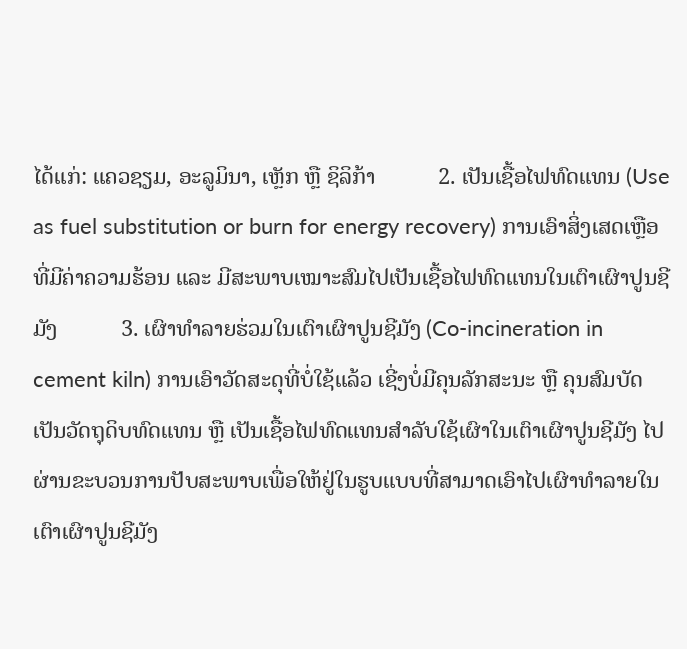ໄດ້ແກ່: ແຄວຊຽມ, ອະລູມິນາ, ເຫຼັກ ຫຼື ຊິລິກ້າ           2. ເປັນເຊື້ອໄຟທົດແທນ (Use as fuel substitution or burn for energy recovery) ການເອົາສິ່ງເສດເຫຼືອທີ່ມີຄ່າຄວາມຮ້ອນ ແລະ ມີສະພາບເໝາະສົມໄປເປັນເຊື້ອໄຟທົດແທນໃນເຕົາເຜົາປູນຊີມັງ           3. ເຜົາທຳລາຍຮ່ວມໃນເຕົາເຜົາປູນຊີມັງ (Co-incineration in cement kiln) ການເອົາວັດສະດຸທີ່ບໍ່ໃຊ້ແລ້ວ ເຊີ່ງບໍ່ມີຄຸນລັກສະນະ ຫຼື ຄຸນສົມບັດເປັນວັດຖຸດິບທົດແທນ ຫຼື ເປັນເຊື້ອໄຟທົດແທນສຳລັບໃຊ້ເຜົາໃນເຕົາເຜົາປູນຊີມັງ ໄປຜ່ານຂະບວນການປັບສະພາບເພື່ອໃຫ້ຢູ່ໃນຮູບແບບທີ່ສາມາດເອົາໄປເຜົາທຳລາຍໃນເຕົາເຜົາປູນຊີມັງ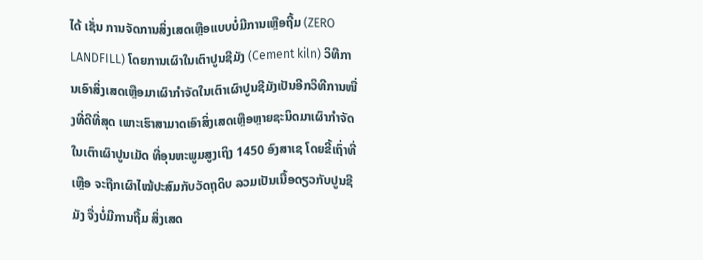ໄດ້ ເຊັ່ນ ການຈັດການສິ່ງເສດເຫຼືອແບບບໍ່ມີການເຫຼືອຖີ້ມ (ZERO LANDFILL) ໂດຍການເຜົາໃນເຕົາປູນຊີມັງ (Cement kiln) ວິທີການເອົາສິ່ງເສດເຫຼືອມາເຜົາກຳຈັດໃນເຕົາເຜົາປູນຊີມັງເປັນອີກວິທີການໜື່ງທີ່ດີທີ່ສຸດ ເພາະເຮົາສາມາດເອົາສິ່ງເສດເຫຼືອຫຼາຍຊະນິດມາເຜົາກຳຈັດໃນເຕົາເຜົາປູນເມັດ ທີ່ອຸນຫະພູມສູງເຖິງ 1450 ອົງສາເຊ ໂດຍຂີ້ເຖົ່າທີ່ເຫຼືອ ຈະຖືກເຜົາໄໝ້ປະສົມກັບວັດຖຸດິບ ລວມເປັນເນື້ອດຽວກັບປູນຊີມັງ ຈື່ງບໍ່ມີການຖີ້ມ ສິ່ງເສດ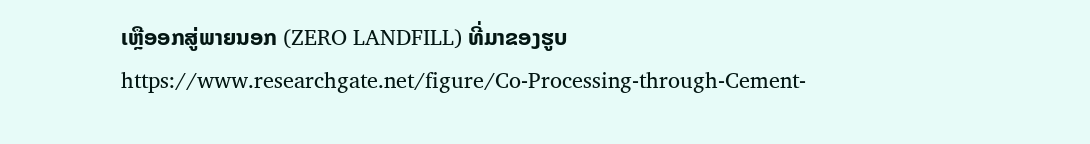ເຫຼືອອກສູ່ພາຍນອກ (ZERO LANDFILL) ທີ່ມາຂອງຮູບ https://www.researchgate.net/figure/Co-Processing-through-Cement-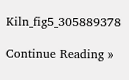Kiln_fig5_305889378

Continue Reading »